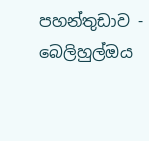පහන්තුඩාව - බෙලිහුල්ඔය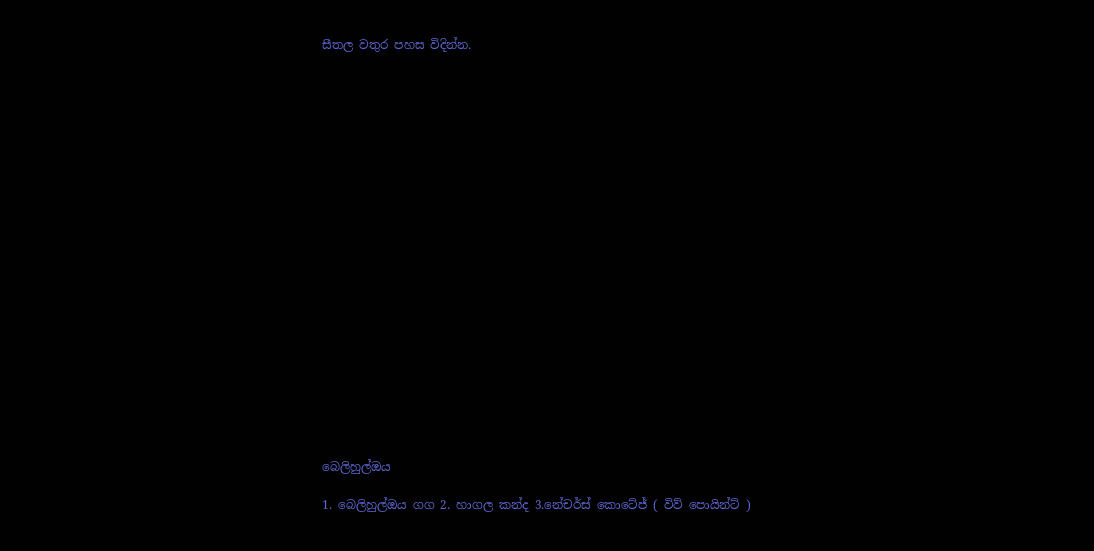සීතල වතුර පහස විදින්න.





















බෙලිහුල්ඔය

1. බෙලිහුල්ඔය ගග 2. හාගල කන්ද 3.නේචර්ස් කොටේජ් ( විව් පොයින්ට් )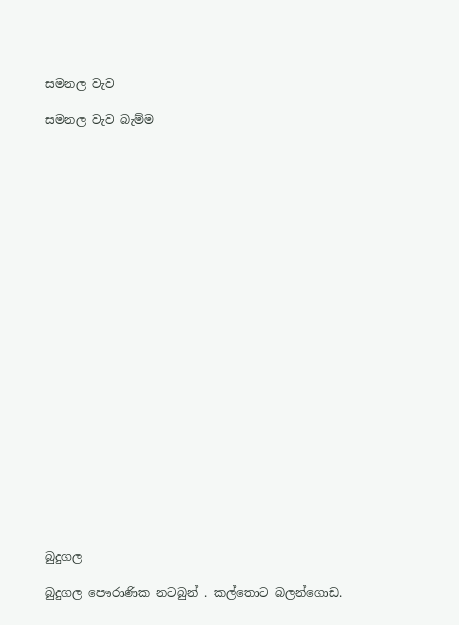සමනල වැව

සමනල වැව බැම්ම























බුදුගල

බුදුගල පෞරාණික නටබුන් . කල්තොට බලන්ගොඩ.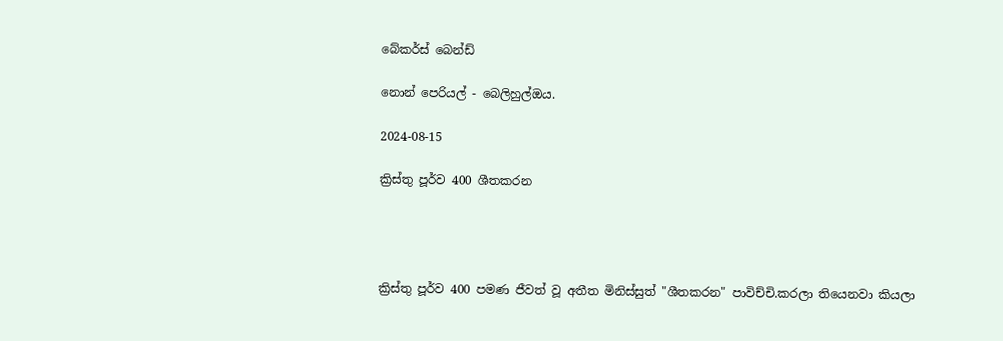බේකර්ස් බෙන්ඩ්

නොන් පෙරියල් - බෙලිහුල්ඔය.

2024-08-15

ක්‍රිස්තු පූර්ව 400 ශීතකරන




ක්‍රිස්තු පූර්ව 400 පමණ ජීවත් වූ අතීත මිනිස්සුත් "ශීතකරන" පාවිච්චි.කරලා තියෙනවා කියලා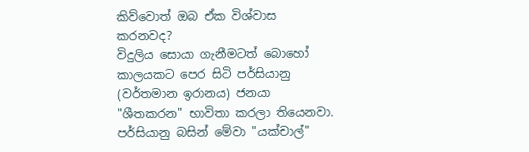කිව්වොත් ඔබ ඒක විශ්වාස කරනවද?
විදුලිය සොයා ගැනීමටත් බොහෝ කාලයකට පෙර සිටි පර්සියානු (වර්තමාන ඉරානය) ජනයා "ශීතකරන" භාවිතා කරලා තියෙනවා. පර්සියානු බසින් මේවා "යක්චාල්"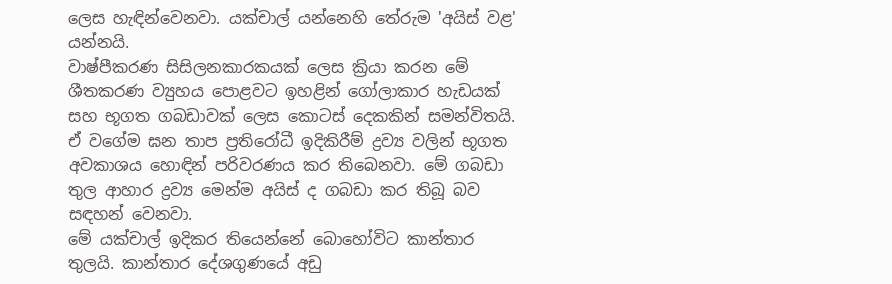ලෙස හැඳින්වෙනවා. යක්චාල් යන්නෙහි තේරුම 'අයිස් වළ' යන්නයි.
වාෂ්පීකරණ සිසිලනකාරකයක් ලෙස ක්‍රියා කරන මේ ශීතකරණ ව්‍යුහය පොළවට ඉහළින් ගෝලාකාර හැඩයක් සහ භූගත ගබඩාවක් ලෙස කොටස් දෙකකින් සමන්විතයි. ඒ වගේම ඝන තාප ප්‍රතිරෝධී ඉදිකිරීම් ද්‍රව්‍ය වලින් භූගත අවකාශය හොඳින් පරිවරණය කර තිබෙනවා. මේ ගබඩා තුල ආහාර ද්‍රව්‍ය මෙන්ම අයිස් ද ගබඩා කර තිබූ බව සඳහන් වෙනවා.
මේ යක්චාල් ඉදිකර තියෙන්නේ බොහෝවිට කාන්තාර තුලයි. කාන්තාර දේශගුණයේ අඩු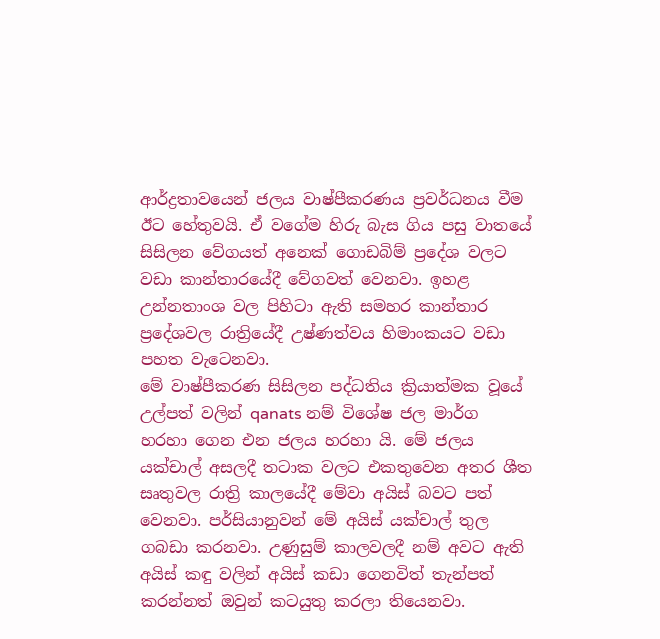ආර්ද්‍රතාවයෙන් ජලය වාෂ්පීකරණය ප්‍රවර්ධනය වීම ඊට හේතුවයි. ඒ වගේම හිරු බැස ගිය පසු වාතයේ සිසිලන වේගයත් අනෙක් ගොඩබිම් ප්‍රදේශ වලට වඩා කාන්තාරයේදී වේගවත් වෙනවා. ඉහළ උන්නතාංශ වල පිහිටා ඇති සමහර කාන්තාර ප්‍රදේශවල රාත්‍රියේදී උෂ්ණත්වය හිමාංකයට වඩා පහත වැටෙනවා.
මේ වාෂ්පීකරණ සිසිලන පද්ධතිය ක්‍රියාත්මක වූයේ උල්පත් වලින් qanats නම් විශේෂ ජල මාර්ග හරහා ගෙන එන ජලය හරහා යි. මේ ජලය යක්චාල් අසලදී තටාක වලට එකතුවෙන අතර ශීත සෘතුවල රාත්‍රි කාලයේදී මේවා අයිස් බවට පත් වෙනවා. පර්සියානුවන් මේ අයිස් යක්චාල් තුල ගබඩා කරනවා. උණුසුම් කාලවලදී නම් අවට ඇති අයිස් කඳු වලින් අයිස් කඩා ගෙනවිත් තැන්පත් කරන්නත් ඔවුන් කටයුතු කරලා තියෙනවා.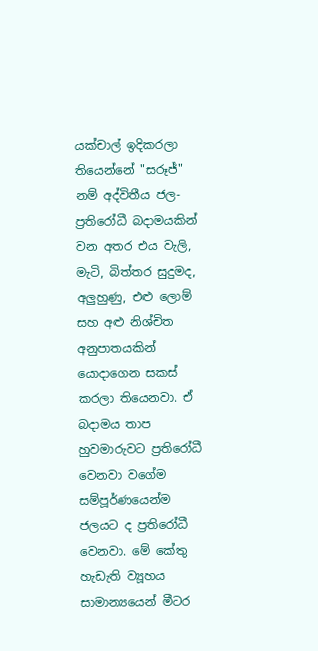යක්චාල් ඉදිකරලා තියෙන්නේ "සරූජ්" නම් අද්විතීය ජල-ප්‍රතිරෝධී බදාමයකින් වන අතර එය වැලි, මැටි, බිත්තර සුදුමද, අලුහුණු, එළු ලොම් සහ අළු නිශ්චිත අනුපාතයකින් යොදාගෙන සකස් කරලා තියෙනවා. ඒ බදාමය තාප හුවමාරුවට ප්‍රතිරෝධී වෙනවා වගේම සම්පූර්ණයෙන්ම ජලයට ද ප්‍රතිරෝධී වෙනවා. මේ කේතු හැඩැති ව්‍යූහය සාමාන්‍යයෙන් මීටර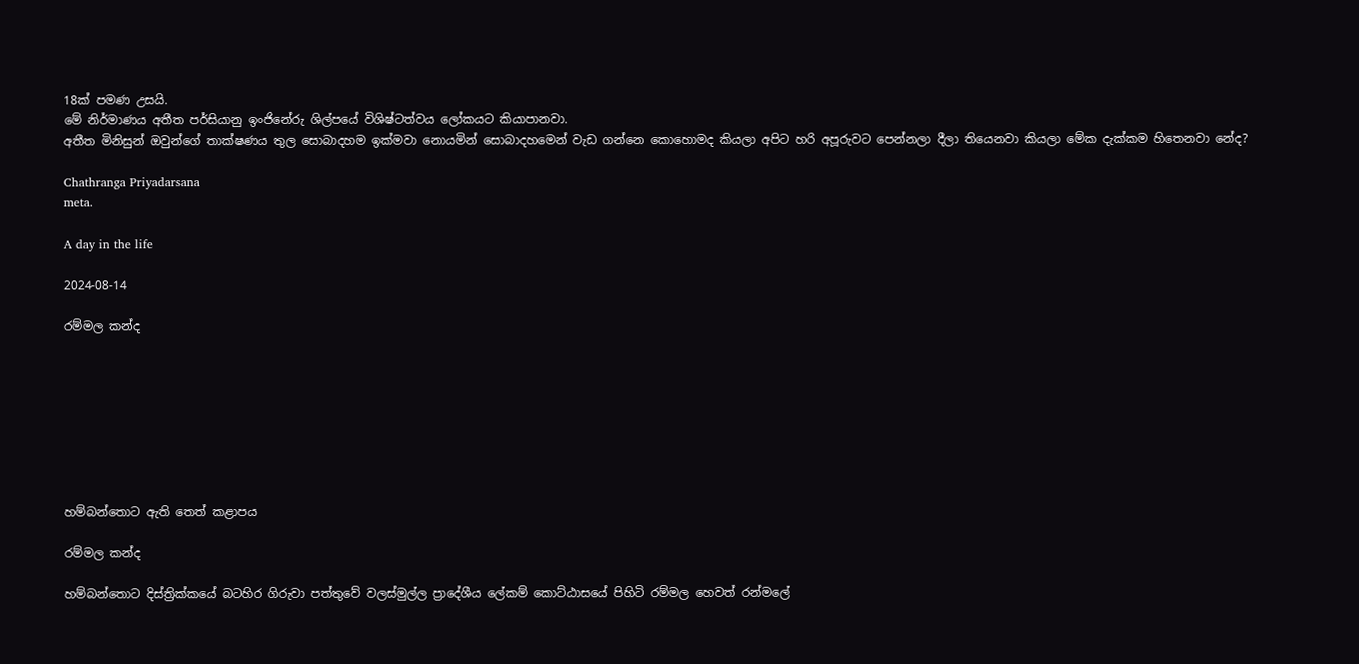18ක් පමණ උසයි.
මේ නිර්මාණය අතීත පර්සියානු ඉංජිනේරු ශිල්පයේ විශිෂ්ටත්වය ලෝකයට කියාපානවා.
අතීත මිනිසුන් ඔවුන්ගේ තාක්ෂණය තුල සොබාදහම ඉක්මවා නොයමින් සොබාදහමෙන් වැඩ ගන්නෙ කොහොමද කියලා අපිට හරි අපූරුවට පෙන්නලා දීලා තියෙනවා කියලා මේක දැක්කම හිතෙනවා නේද?

Chathranga Priyadarsana
meta.

A day in the life

2024-08-14

රම්මල කන්ද








හම්බන්තොට ඇති තෙත් කළාපය

රම්මල කන්ද

හම්බන්තොට දිස්ත්‍රික්කයේ බටහිර ගිරුවා පත්තුවේ වලස්මුල්ල ප්‍රාදේශීය ලේකම් කොට්ඨාසයේ පිහිටි රම්මල හෙවත් රන්මලේ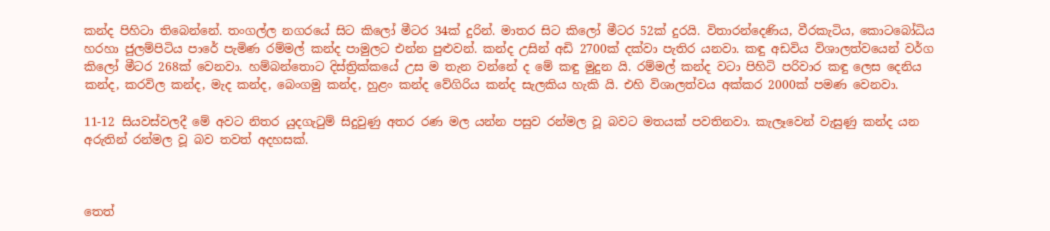කන්ද පිහිටා තිබෙන්නේ. තංගල්ල නගරයේ සිට කිලෝ මීටර 34ක් දුරින්. මාතර සිට කිලෝ මීටර 52ක් දුරයි. විතාරන්දෙණිය, වීරකැටිය, කොටබෝධිය හරහා ජුලම්පිටිය පාරේ පැමිණ රම්මල් කන්ද පාමුලට එන්න පුළුවන්. කන්ද උසින් අඩි 2700ක් දක්වා පැතිර යනවා. කඳු අඩවිය විශාලත්වයෙන් වර්ග කිලෝ මීටර 268ක් වෙනවා. හම්බන්තොට දිස්ත්‍රික්කයේ උස ම තැන වන්නේ ද මේ කඳු මුදුන යි. රම්මල් කන්ද වටා පිහිටි පරිවාර කඳු ලෙස දෙනිය කන්ද, කරවිල කන්ද, මැද කන්ද, බෙංගමු කන්ද, හුළං කන්ද වේගිරිය කන්ද සැලකිය හැකි යි. එහි විශාලත්වය අක්කර 2000ක් පමණ වෙනවා.

11-12 සියවස්වලදී මේ අවට නිතර යුදගැටුම් සිදුවුණු අතර රණ මල යන්න පසුව රන්මල වූ බවට මතයක් පවතිනවා. කැලෑවෙන් වැසුණු කන්ද යන අරුතින් රන්මල වූ බව තවත් අදහසක්.



තෙත්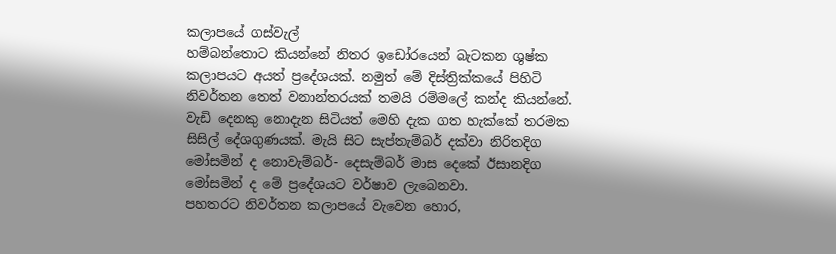කලාපයේ ගස්වැල්
හම්බන්තොට කියන්නේ නිතර ඉඩෝරයෙන් බැටකන ශුෂ්ක කලාපයට අයත් ප්‍රදේශයක්. නමුත් මේ දිස්ත්‍රික්කයේ පිහිටි නිවර්තන තෙත් වනාන්තරයක් තමයි රම්මලේ කන්ද කියන්නේ. වැඩි දෙනකු නොදැන සිටියත් මෙහි දැක ගත හැක්කේ තරමක සිසිල් දේශගුණයක්. මැයි සිට සැප්තැම්බර් දක්වා නිරිතදිග මෝසමින් ද නොවැම්බර්- දෙසැම්බර් මාස දෙකේ ඊසානදිග මෝසමින් ද මේ ප්‍රදේශයට වර්ෂාව ලැබෙනවා.
පහතරට නිවර්තන කලාපයේ වැවෙන හොර,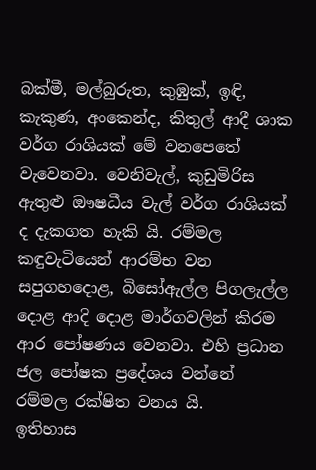බක්මී, මල්බුරුත, කුඹුක්, ඉඳි, කැකුණ, අංකෙන්ද, කිතුල් ආදී ශාක වර්ග රාශියක් මේ වනපෙතේ වැවෙනවා. වෙනිවැල්, කුඩුමිරිස ඇතුළු ඖෂධීය වැල් වර්ග රාශියක් ද දැකගත හැකි යි. රම්මල කඳුවැටියෙන් ආරම්භ වන සපුගහදොළ, බිසෝඇල්ල පිගලැල්ල දොළ ආදි දොළ මාර්ගවලින් කිරම ආර පෝෂණය වෙනවා. එහි ප්‍රධාන ජල පෝෂක ප්‍රදේශය වන්නේ රම්මල රක්ෂිත වනය යි.
ඉතිහාස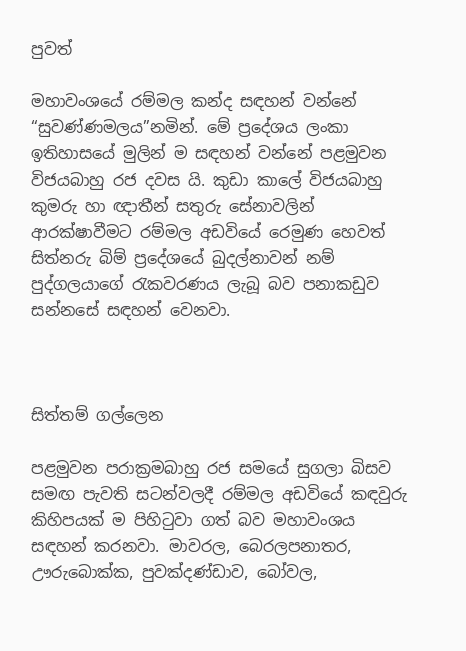පුවත්

මහාවංශයේ රම්මල කන්ද සඳහන් වන්නේ “සුවණ්ණමලය”නමින්. මේ ප්‍රදේශය ලංකා ඉතිහාසයේ මුලින් ම සඳහන් වන්නේ පළමුවන විජයබාහු රජ දවස යි. කුඩා කාලේ විජයබාහු කුමරු හා ඥාතීන් සතුරු සේනාවලින් ආරක්ෂාවීමට රම්මල අඩවියේ රෙමුණ හෙවත් සිත්නරු බිම් ප්‍රදේශයේ බුදල්නාවන් නම් පුද්ගලයාගේ රැකවරණය ලැබූ බව පනාකඩුව සන්නසේ සඳහන් වෙනවා.



සිත්තම් ගල්ලෙන

පළමුවන පරාක්‍රමබාහු රජ සමයේ සුගලා බිසව සමඟ පැවති සටන්වලදී රම්මල අඩවියේ කඳවුරු කිහිපයක් ම පිහිටුවා ගත් බව මහාවංශය සඳහන් කරනවා. මාවරල, බෙරලපනාතර, ඌරුබොක්ක, පුවක්දණ්ඩාව, බෝවල,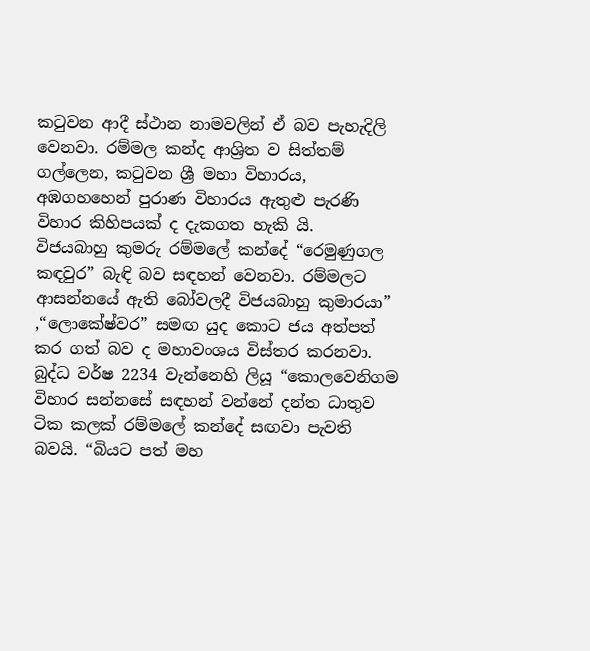කටුවන ආදී ස්ථාන නාමවලින් ඒ බව පැහැදිලි වෙනවා. රම්මල කන්ද ආශ්‍රිත ව සිත්තම් ගල්ලෙන, කටුවන ශ්‍රී මහා විහාරය, අඹගහහෙන් පුරාණ විහාරය ඇතුළු පැරණි විහාර කිහිපයක් ද දැකගත හැකි යි.
විජයබාහු කුමරු රම්මලේ කන්දේ “රෙමුණුගල කඳවුර” බැඳි බව සඳහන් වෙනවා. රම්මලට ආසන්නයේ ඇති බෝවලදී විජයබාහු කුමාරයා” ,“ලොකේෂ්වර” සමඟ යුද කොට ජය අත්පත් කර ගත් බව ද මහාවංශය විස්තර කරනවා.
බුද්ධ වර්ෂ 2234 වැන්නෙහි ලියූ “කොලවෙනිගම විහාර සන්නසේ සඳහන් වන්නේ දන්ත ධාතුව ටික කලක් රම්මලේ කන්දේ සඟවා පැවති බවයි. “බියට පත් මහ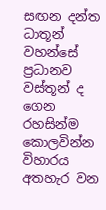සඟන දන්ත ධාතූන් වහන්සේ ප්‍රධානව වස්තූන් ද ගෙන රහසින්ම කොලවින්න විහාරය අතහැර වන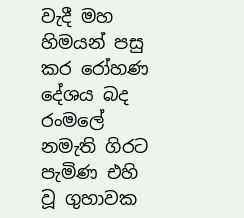වැදී මහ හිමයන් පසු කර රෝහණ දේශය බද රංමලේ නමැති ගිරට පැමිණ එහි වූ ගුහාවක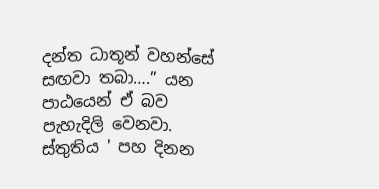දන්ත ධාතූන් වහන්සේ සඟවා තබා….” යන පාඨයෙන් ඒ බව පැහැදිලි වෙනවා.
ස්තුතිය ' පහ දිනන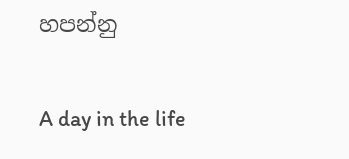හපන්නු


A day in the life